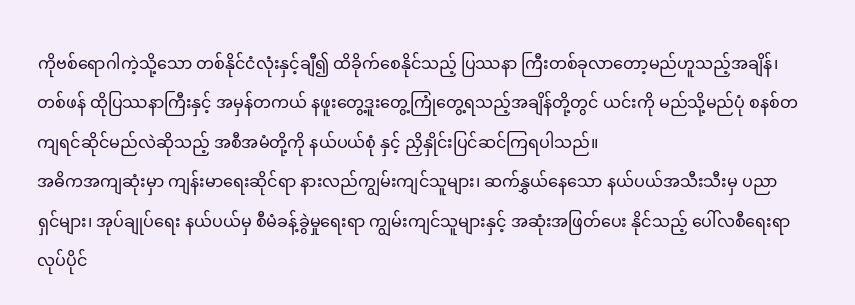ကိုဗစ်ရောဂါကဲ့သို့သော တစ်နိုင်ငံလုံးနှင့်ချီ၍ ထိခိုက်စေနိုင်သည့် ပြဿနာ ကြီးတစ်ခုလာတော့မည်ဟူသည့်အချိန်၊ တစ်ဖန် ထိုပြဿနာကြီးနှင့် အမှန်တကယ် နဖူးတွေ့ဒူးတွေ့ကြုံတွေ့ရသည့်အချိန်တို့တွင် ယင်းကို မည်သို့မည်ပုံ စနစ်တကျရင်ဆိုင်မည်လဲဆိုသည့် အစီအမံတို့ကို နယ်ပယ်စုံ နှင့် ညှိနှိုင်းပြင်ဆင်ကြရပါသည်။
အဓိကအကျဆုံးမှာ ကျန်းမာရေးဆိုင်ရာ နားလည်ကျွမ်းကျင်သူများ၊ ဆက်နွှယ်နေသော နယ်ပယ်အသီးသီးမှ ပညာရှင်များ၊ အုပ်ချုပ်ရေး နယ်ပယ်မှ စီမံခန့်ခွဲမှုရေးရာ ကျွမ်းကျင်သူများနှင့် အဆုံးအဖြတ်ပေး နိုင်သည့် ပေါ်လစီရေးရာ လုပ်ပိုင်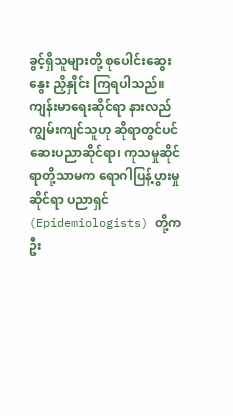ခွင့်ရှိသူများတို့ စုပေါင်းဆွေးနွေး ညှိနှိုင်း ကြရပါသည်။
ကျန်းမာရေးဆိုင်ရာ နားလည်ကျွမ်းကျင်သူဟု ဆိုရာတွင်ပင် ဆေးပညာဆိုင်ရာ၊ ကုသမှုဆိုင်ရာတို့သာမက ရောဂါပြန့်ပွားမှုဆိုင်ရာ ပညာရှင် (Epidemiologists) တို့က ဦး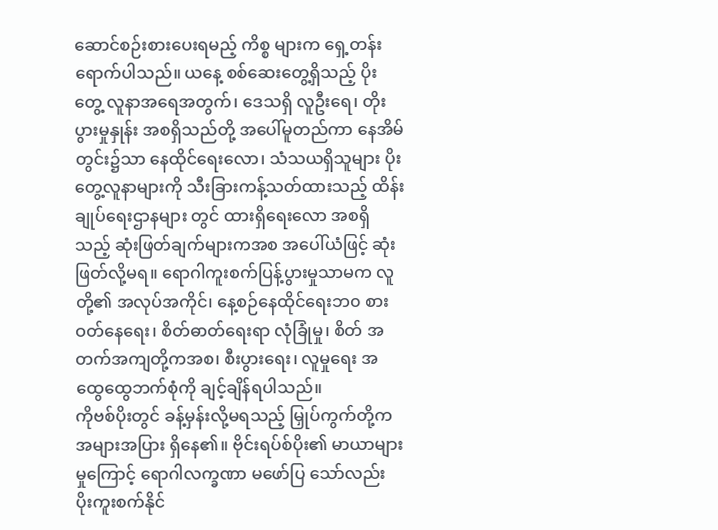ဆောင်စဉ်းစားပေးရမည့် ကိစ္စ များက ရှေ့တန်းရောက်ပါသည်။ ယနေ့ စစ်ဆေးတွေ့ရှိသည့် ပိုးတွေ့ လူနာအရေအတွက်၊ ဒေသရှိ လူဦးရေ၊ တိုးပွားမှုနှုန်း အစရှိသည်တို့ အပေါ်မူတည်ကာ နေအိမ်တွင်း၌သာ နေထိုင်ရေးလော၊ သံသယရှိသူများ ပိုးတွေ့လူနာများကို သီးခြားကန့်သတ်ထားသည့် ထိန်းချုပ်ရေးဌာနများ တွင် ထားရှိရေးလော အစရှိသည့် ဆုံးဖြတ်ချက်များကအစ အပေါ်ယံဖြင့် ဆုံးဖြတ်လို့မရ။ ရောဂါကူးစက်ပြန့်ပွားမှုသာမက လူတို့၏ အလုပ်အကိုင်၊ နေ့စဉ်နေထိုင်ရေးဘ၀ စားဝတ်နေရေး၊ စိတ်ဓာတ်ရေးရာ လုံခြုံမှု၊ စိတ် အတက်အကျတို့ကအစ၊ စီးပွားရေး၊ လူမှုရေး အထွေထွေဘက်စုံကို ချင့်ချိန်ရပါသည်။
ကိုဗစ်ပိုးတွင် ခန့်မှန်းလို့မရသည့် မြှုပ်ကွက်တို့က အများအပြား ရှိနေ၏။ ဗိုင်းရပ်စ်ပိုး၏ မာယာများမှုကြောင့် ရောဂါလက္ခဏာ မဖော်ပြ သော်လည်း ပိုးကူးစက်နိုင်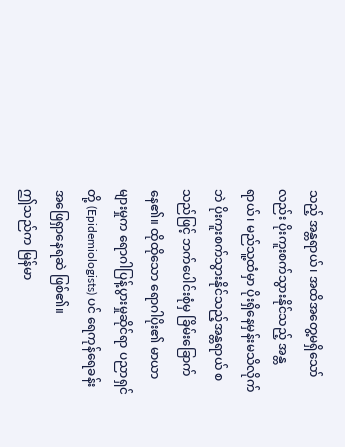သည့် အန္တရာယ်၊ အထိအတွေ့မရှိသော်လည်း ပိုးကူးစက်သွားနိုင်သည့် အန္တရာယ်၊ မည်သူ့ထံမှာ ပိုးရှိနေမှန်းမသိလိုက်ဘဲ ပိုးကူးစက်သွားနိုင်သည့်အန္တရာယ် စသည်ဖြင့် ဘက်ပေါင်းစုံမှ ခြိမ်းခြောက် နေ၏။ ထိုထိုသော ရောဂါပိုး၏ မာယာများမှုက ရောဂါပြန့်ပွားမှုဆိုင်ရာ ပညာရှင်တို့ (Epidemiologists) ပင် ရေကုန်ရေခန်း အဖြေရှာနေရဆဲ ဖြစ်၏။
ဤသည်က မြန်မာ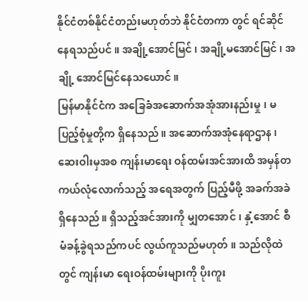နိုင်ငံတစ်နိုင်ငံတည်းမဟုတ်ဘဲ နိုင်ငံတကာ တွင် ရင်ဆိုင်နေရသည်ပင်။ အချို့အောင်မြင်၊ အချို့မအောင်မြင်၊ အချို့ အောင်မြင်နေသယောင်။
မြန်မာနိုင်ငံက အခြေခံအဆောက်အအုံအားနည်းမှု၊ မပြည့်စုံမှုတို့က ရှိနေသည်။ အဆောက်အအုံနေရာဌာန၊ ဆေးဝါးမှအစ ကျန်းမာရေး ဝန်ထမ်းအင်အားထိ အမှန်တကယ်လုံလောက်သည့် အရေအတွက် ပြည့်မီဖို့ အခက်အခဲရှိနေသည်။ ရှိသည့်အင်အားကို မျှတအောင်၊ နှံ့အောင် စီမံခန့်ခွဲရသည်ကပင် လွယ်ကူသည်မဟုတ်။ သည်လိုထဲတွင် ကျန်းမာ ရေးဝန်ထမ်းများကို ပိုးကူး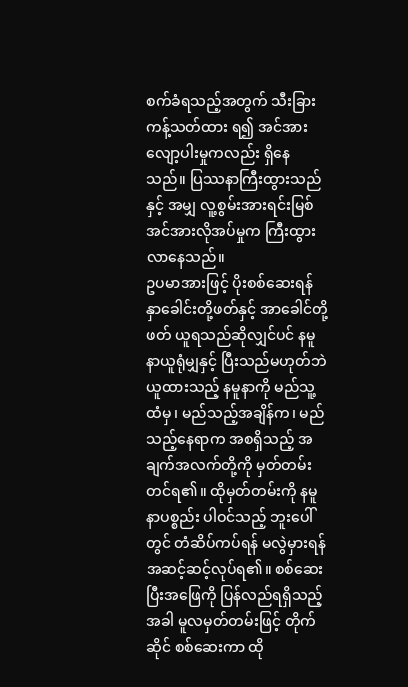စက်ခံရသည့်အတွက် သီးခြားကန့်သတ်ထား ရ၍ အင်အားလျော့ပါးမှုကလည်း ရှိနေသည်။ ပြဿနာကြီးထွားသည်နှင့် အမျှ လူ့စွမ်းအားရင်းမြစ် အင်အားလိုအပ်မှုက ကြီးထွားလာနေသည်။
ဥပမာအားဖြင့် ပိုးစစ်ဆေးရန် နှာခေါင်းတို့ဖတ်နှင့် အာခေါင်တို့ဖတ် ယူရသည်ဆိုလျှင်ပင် နမူနာယူရုံမျှနှင့် ပြီးသည်မဟုတ်ဘဲ ယူထားသည့် နမူနာကို မည်သူ့ထံမှ၊ မည်သည့်အချိန်က၊ မည်သည့်နေရာက အစရှိသည့် အချက်အလက်တို့ကို မှတ်တမ်းတင်ရ၏။ ထိုမှတ်တမ်းကို နမူနာပစ္စည်း ပါဝင်သည့် ဘူးပေါ်တွင် တံဆိပ်ကပ်ရန် မလွဲမှားရန် အဆင့်ဆင့်လုပ်ရ၏။ စစ်ဆေးပြီးအဖြေကို ပြန်လည်ရရှိသည့်အခါ မူလမှတ်တမ်းဖြင့် တိုက်ဆိုင် စစ်ဆေးကာ ထို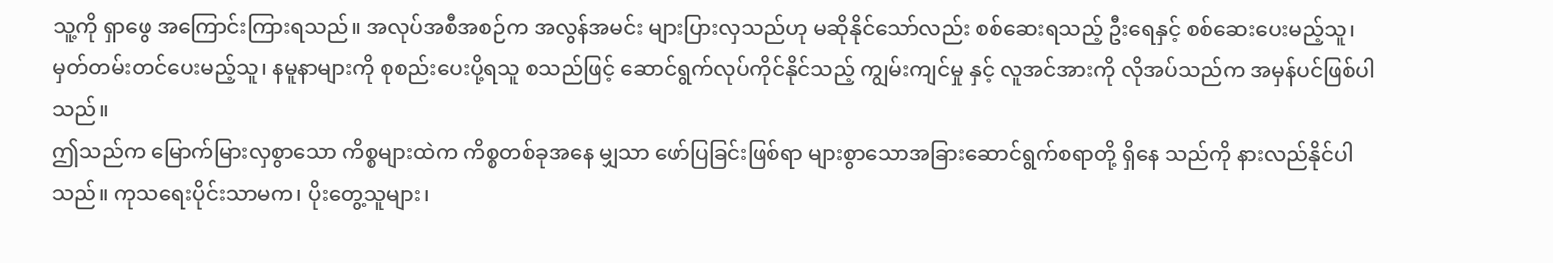သူ့ကို ရှာဖွေ အကြောင်းကြားရသည်။ အလုပ်အစီအစဉ်က အလွန်အမင်း များပြားလှသည်ဟု မဆိုနိုင်သော်လည်း စစ်ဆေးရသည့် ဦးရေနှင့် စစ်ဆေးပေးမည့်သူ၊ မှတ်တမ်းတင်ပေးမည့်သူ၊ နမူနာများကို စုစည်းပေးပို့ရသူ စသည်ဖြင့် ဆောင်ရွက်လုပ်ကိုင်နိုင်သည့် ကျွမ်းကျင်မှု နှင့် လူအင်အားကို လိုအပ်သည်က အမှန်ပင်ဖြစ်ပါသည်။
ဤသည်က မြောက်မြားလှစွာသော ကိစ္စများထဲက ကိစ္စတစ်ခုအနေ မျှသာ ဖော်ပြခြင်းဖြစ်ရာ များစွာသောအခြားဆောင်ရွက်စရာတို့ ရှိနေ သည်ကို နားလည်နိုင်ပါသည်။ ကုသရေးပိုင်းသာမက၊ ပိုးတွေ့သူများ၊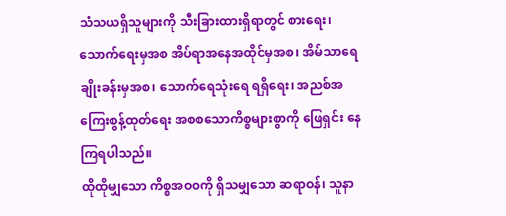သံသယရှိသူများကို သီးခြားထားရှိရာတွင် စားရေး၊ သောက်ရေးမှအစ အိပ်ရာအနေအထိုင်မှအစ၊ အိမ်သာရေချိုးခန်းမှအစ၊ သောက်ရေသုံးရေ ရရှိရေး၊ အညစ်အကြေးစွန့်ထုတ်ရေး အစစသောကိစ္စများစွာကို ဖြေရှင်း နေကြရပါသည်။
ထိုထိုမျှသော ကိစ္စအဝ၀ကို ရှိသမျှသော ဆရာဝန်၊ သူနာ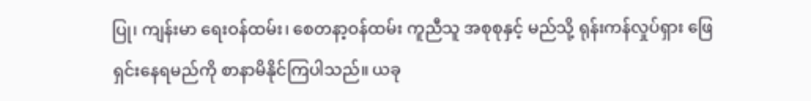ပြု၊ ကျန်းမာ ရေးဝန်ထမ်း၊ စေတနာ့ဝန်ထမ်း ကူညီသူ အစုစုနှင့် မည်သို့ ရုန်းကန်လှုပ်ရှား ဖြေရှင်းနေရမည်ကို စာနာမိနိုင်ကြပါသည်။ ယခု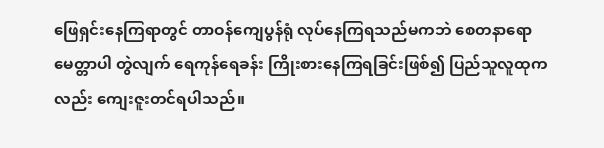ဖြေရှင်းနေကြရာတွင် တာဝန်ကျေပွန်ရုံ လုပ်နေကြရသည်မကဘဲ စေတနာရော မေတ္တာပါ တွဲလျက် ရေကုန်ရေခန်း ကြိုးစားနေကြရခြင်းဖြစ်၍ ပြည်သူလူထုက လည်း ကျေးဇူးတင်ရပါသည်။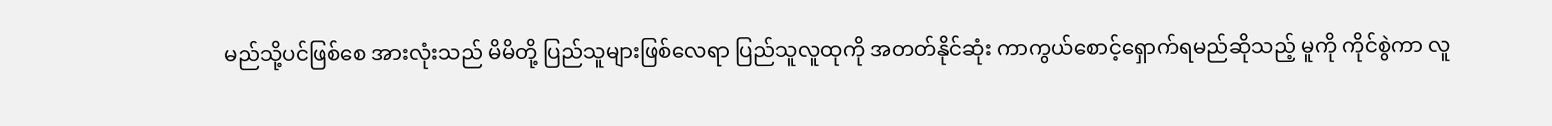မည်သို့ပင်ဖြစ်စေ အားလုံးသည် မိမိတို့ ပြည်သူများဖြစ်လေရာ ပြည်သူလူထုကို အတတ်နိုင်ဆုံး ကာကွယ်စောင့်ရှောက်ရမည်ဆိုသည့် မူကို ကိုင်စွဲကာ လူ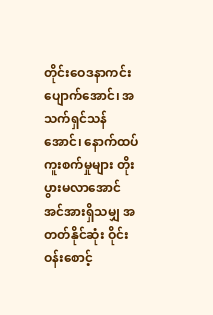တိုင်းဝေဒနာကင်းပျောက်အောင်၊ အသက်ရှင်သန် အောင်၊ နောက်ထပ်ကူးစက်မှုများ တိုးပွားမလာအောင် အင်အားရှိသမျှ အတတ်နိုင်ဆုံး ဝိုင်းဝန်းစောင့်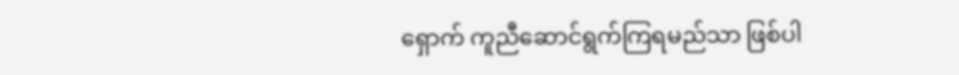ရှောက် ကူညီဆောင်ရွက်ကြရမည်သာ ဖြစ်ပါ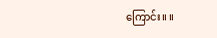ကြောင်း။ ။